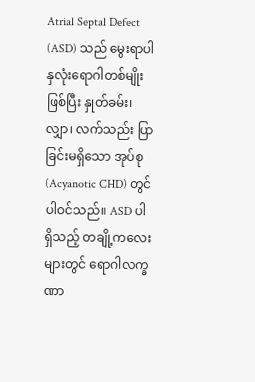Atrial Septal Defect (ASD) သည် မွေးရာပါ နှလုံးရောဂါတစ်မျိုးဖြစ်ပြီး နှုတ်ခမ်း၊ လျှာ၊ လက်သည်း ပြာခြင်းမရှိသော အုပ်စု (Acyanotic CHD) တွင် ပါဝင်သည်။ ASD ပါရှိသည့် တချို့ကလေးများတွင် ရောဂါလက္ခဏာ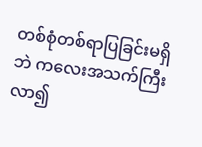တစ်စုံတစ်ရာပြခြင်းမရှိဘဲ ကလေးအသက်ကြီးလာ၍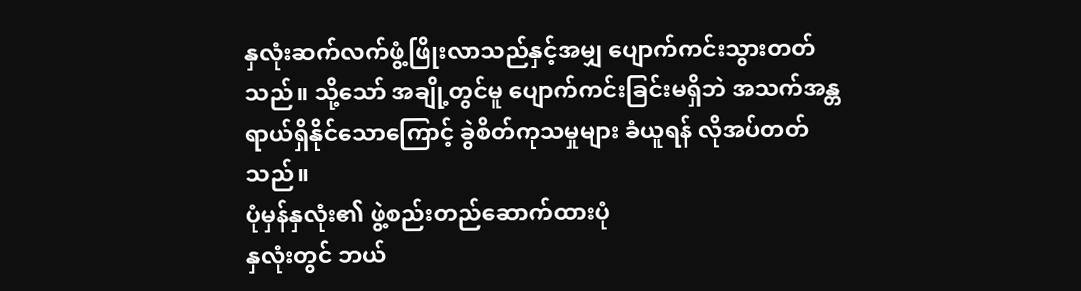နှလုံးဆက်လက်ဖွံ့ဖြိုးလာသည်နှင့်အမျှ ပျောက်ကင်းသွားတတ်သည်။ သို့သော် အချို့တွင်မူ ပျောက်ကင်းခြင်းမရှိဘဲ အသက်အန္တရာယ်ရှိနိုင်သောကြောင့် ခွဲစိတ်ကုသမှုများ ခံယူရန် လိုအပ်တတ်သည်။
ပုံမှန်နှလုံး၏ ဖွဲ့စည်းတည်ဆောက်ထားပုံ
နှလုံးတွင် ဘယ်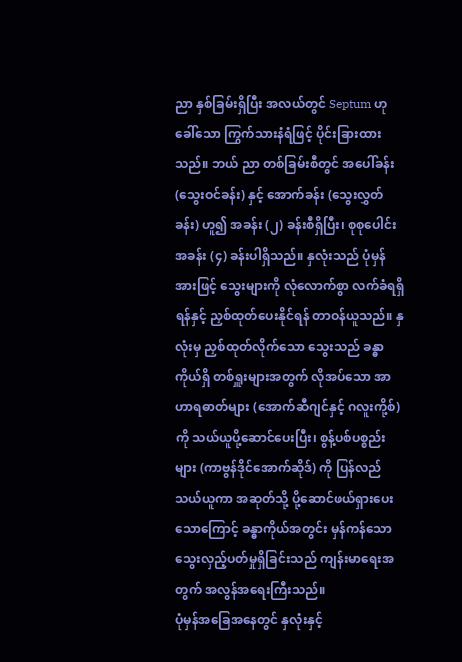ညာ နှစ်ခြမ်းရှိပြီး အလယ်တွင် Septum ဟုခေါ်သော ကြွက်သားနံရံဖြင့် ပိုင်းခြားထားသည်။ ဘယ် ညာ တစ်ခြမ်းစီတွင် အပေါ်ခန်း (သွေးဝင်ခန်း) နှင့် အောက်ခန်း (သွေးလွှတ်ခန်း) ဟူ၍ အခန်း (၂) ခန်းစီရှိပြီး၊ စုစုပေါင်းအခန်း (၄) ခန်းပါရှိသည်။ နှလုံးသည် ပုံမှန်အားဖြင့် သွေးများကို လုံလောက်စွာ လက်ခံရရှိရန်နှင့် ညှစ်ထုတ်ပေးနိုင်ရန် တာဝန်ယူသည်။ နှလုံးမှ ညှစ်ထုတ်လိုက်သော သွေးသည် ခန္ဓာကိုယ်ရှိ တစ်ရှူးများအတွက် လိုအပ်သော အာဟာရဓာတ်များ (အောက်ဆီဂျင်နှင့် ဂလူးကို့စ်) ကို သယ်ယူပို့ဆောင်ပေးပြီး၊ စွန့်ပစ်ပစ္စည်းများ (ကာဗွန်ဒိုင်အောက်ဆိုဒ်) ကို ပြန်လည်သယ်ယူကာ အဆုတ်သို့ ပို့ဆောင်ဖယ်ရှားပေးသောကြောင့် ခန္ဓာကိုယ်အတွင်း မှန်ကန်သော သွေးလှည့်ပတ်မှုရှိခြင်းသည် ကျန်းမာရေးအတွက် အလွန်အရေးကြီးသည်။
ပုံမှန်အခြေအနေတွင် နှလုံးနှင့်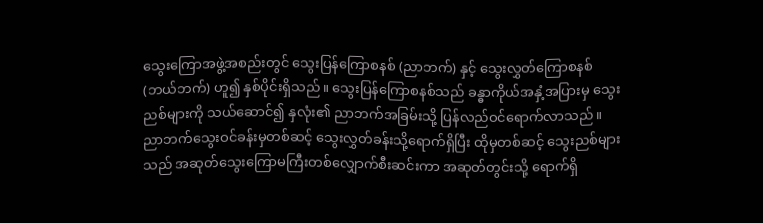သွေးကြောအဖွဲ့အစည်းတွင် သွေးပြန်ကြောစနစ် (ညာဘက်) နှင့် သွေးလွှတ်ကြောစနစ် (ဘယ်ဘက်) ဟူ၍ နှစ်ပိုင်းရှိသည်။ သွေးပြန်ကြောစနစ်သည် ခန္ဓာကိုယ်အနှံ့အပြားမှ သွေးညစ်များကို သယ်ဆောင်၍ နှလုံး၏ ညာဘက်အခြမ်းသို့ ပြန်လည်ဝင်ရောက်လာသည်။ ညာဘက်သွေးဝင်ခန်းမှတစ်ဆင့် သွေးလွှတ်ခန်းသို့ရောက်ရှိပြီး ထိုမှတစ်ဆင့် သွေးညစ်များသည် အဆုတ်သွေးကြောမကြီးတစ်လျှောက်စီးဆင်းကာ အဆုတ်တွင်းသို့ ရောက်ရှိ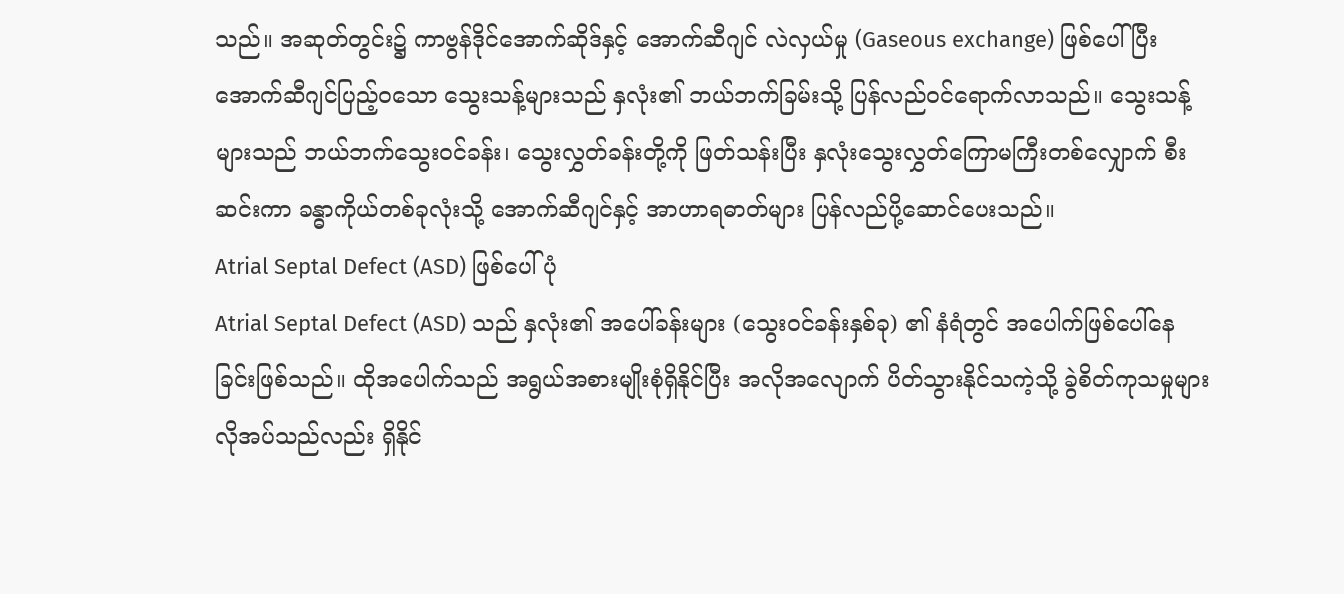သည်။ အဆုတ်တွင်း၌ ကာဗွန်ဒိုင်အောက်ဆိုဒ်နှင့် အောက်ဆီဂျင် လဲလှယ်မှု (Gaseous exchange) ဖြစ်ပေါ်ပြီး အောက်ဆီဂျင်ပြည့်ဝသော သွေးသန့်များသည် နှလုံး၏ ဘယ်ဘက်ခြမ်းသို့ ပြန်လည်ဝင်ရောက်လာသည်။ သွေးသန့်များသည် ဘယ်ဘက်သွေးဝင်ခန်း၊ သွေးလွှတ်ခန်းတို့ကို ဖြတ်သန်းပြီး နှလုံးသွေးလွှတ်ကြောမကြီးတစ်လျှောက် စီးဆင်းကာ ခန္ဓာကိုယ်တစ်ခုလုံးသို့ အောက်ဆီဂျင်နှင့် အာဟာရဓာတ်များ ပြန်လည်ပို့ဆောင်ပေးသည်။
Atrial Septal Defect (ASD) ဖြစ်ပေါ်ပုံ
Atrial Septal Defect (ASD) သည် နှလုံး၏ အပေါ်ခန်းများ (သွေးဝင်ခန်းနှစ်ခု) ၏ နံရံတွင် အပေါက်ဖြစ်ပေါ်နေခြင်းဖြစ်သည်။ ထိုအပေါက်သည် အရွယ်အစားမျိုးစုံရှိနိုင်ပြီး အလိုအလျောက် ပိတ်သွားနိုင်သကဲ့သို့ ခွဲစိတ်ကုသမှုများ လိုအပ်သည်လည်း ရှိနိုင်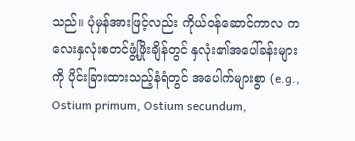သည်။ ပုံမှန်အားဖြင့်လည်း ကိုယ်ဝန်ဆောင်ကာလ ကလေးနှလုံးစတင်ဖွံ့ဖြိုးချိန်တွင် နှလုံး၏အပေါ်ခန်းများကို ပိုင်းခြားထားသည့်နံရံတွင် အပေါက်များစွာ (e.g., Ostium primum, Ostium secundum,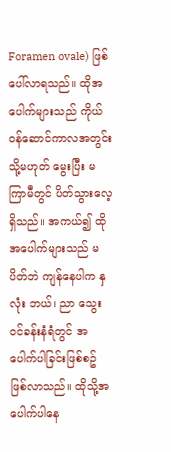Foramen ovale) ဖြစ်ပေါ်လာရသည်။ ထိုအပေါက်များသည် ကိုယ်ဝန်ဆောင်ကာလအတွင်း သို့မဟုတ် မွေးပြီး မကြာမီတွင် ပိတ်သွားလေ့ရှိသည်။ အကယ်၍ ထိုအပေါက်များသည် မပိတ်ဘဲ ကျန်နေပါက နှလုံး ဘယ်၊ ညာ သွေးဝင်ခန်းနံရံတွင် အပေါက်ပါခြင်းဖြစ်စဥ် ဖြစ်လာသည်။ ထိုသို့အပေါက်ပါနေ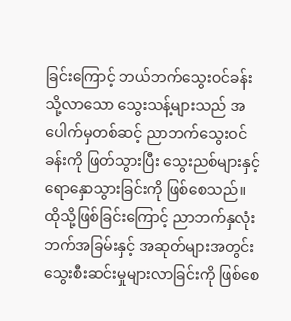ခြင်းကြောင့် ဘယ်ဘက်သွေးဝင်ခန်းသို့လာသော သွေးသန့်များသည် အပေါက်မှတစ်ဆင့် ညာဘက်သွေးဝင်ခန်းကို ဖြတ်သွားပြီး သွေးညစ်များနှင့် ရောနှောသွားခြင်းကို ဖြစ်စေသည်။ ထိုသို့ဖြစ်ခြင်းကြောင့် ညာဘက်နှလုံးဘက်အခြမ်းနှင့် အဆုတ်များအတွင်း သွေးစီးဆင်းမှုများလာခြင်းကို ဖြစ်စေ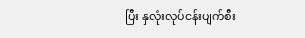ပြီး နှလုံးလုပ်ငန်းပျက်စီး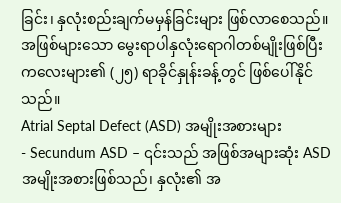ခြင်း၊ နှလုံးစည်းချက်မမှန်ခြင်းများ ဖြစ်လာစေသည်။ အဖြစ်များသော မွေးရာပါနှလုံးရောဂါတစ်မျိုးဖြစ်ပြီး ကလေးများ၏ (၂၅) ရာခိုင်နှုန်းခန့်တွင် ဖြစ်ပေါ်နိုင်သည်။
Atrial Septal Defect (ASD) အမျိုးအစားများ
- Secundum ASD – ၎င်းသည် အဖြစ်အများဆုံး ASD အမျိုးအစားဖြစ်သည်၊ နှလုံး၏ အ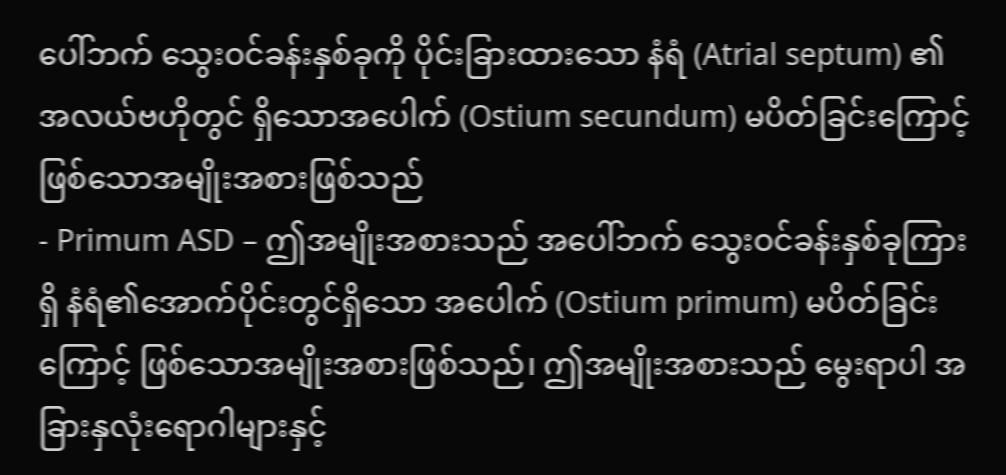ပေါ်ဘက် သွေးဝင်ခန်းနှစ်ခုကို ပိုင်းခြားထားသော နံရံ (Atrial septum) ၏ အလယ်ဗဟိုတွင် ရှိသောအပေါက် (Ostium secundum) မပိတ်ခြင်းကြောင့် ဖြစ်သောအမျိုးအစားဖြစ်သည်
- Primum ASD – ဤအမျိုးအစားသည် အပေါ်ဘက် သွေးဝင်ခန်းနှစ်ခုကြားရှိ နံရံ၏အောက်ပိုင်းတွင်ရှိသော အပေါက် (Ostium primum) မပိတ်ခြင်းကြောင့် ဖြစ်သောအမျိုးအစားဖြစ်သည်၊ ဤအမျိုးအစားသည် မွေးရာပါ အခြားနှလုံးရောဂါများနှင့်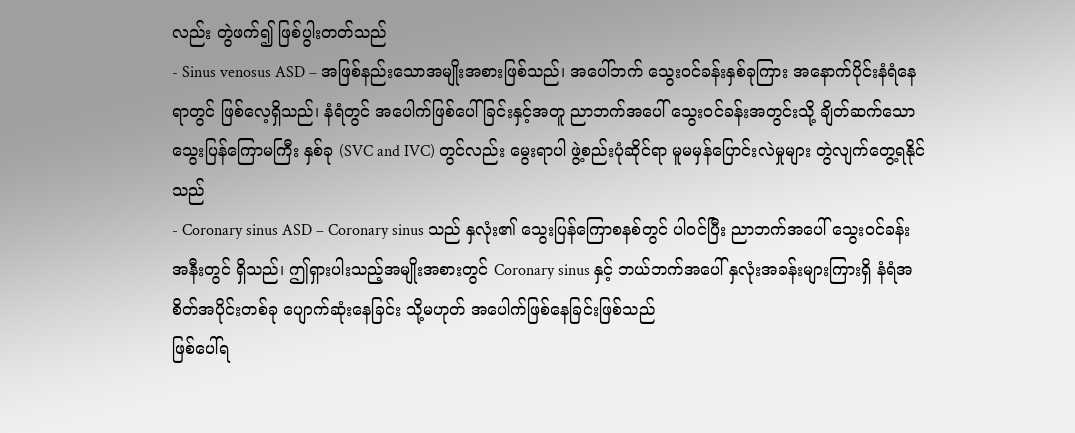လည်း တွဲဖက်၍ ဖြစ်ပွါးတတ်သည်
- Sinus venosus ASD – အဖြစ်နည်းသောအမျိုးအစားဖြစ်သည်၊ အပေါ်ဘက် သွေးဝင်ခန်းနှစ်ခုကြား အနောက်ပိုင်းနံရံနေရာတွင် ဖြစ်လေ့ရှိသည်၊ နံရံတွင် အပေါက်ဖြစ်ပေါ်ခြင်းနှင့်အတူ ညာဘက်အပေါ် သွေးဝင်ခန်းအတွင်းသို့ ချိတ်ဆက်သော သွေးပြန်ကြောမကြီး နှစ်ခု (SVC and IVC) တွင်လည်း မွေးရာပါ ဖွဲ့စည်းပုံဆိုင်ရာ မူမမှန်ပြောင်းလဲမှုများ တွဲလျက်တွေ့ရနိုင်သည်
- Coronary sinus ASD – Coronary sinus သည် နှလုံး၏ သွေးပြန်ကြောစနစ်တွင် ပါဝင်ပြီး ညာဘက်အပေါ် သွေးဝင်ခန်းအနီးတွင် ရှိသည်၊ ဤရှားပါးသည့်အမျိုးအစားတွင် Coronary sinus နှင့် ဘယ်ဘက်အပေါ် နှလုံးအခန်းများကြားရှိ နံရံအစိတ်အပိုင်းတစ်ခု ပျောက်ဆုံးနေခြင်း သို့မဟုတ် အပေါက်ဖြစ်နေခြင်းဖြစ်သည်
ဖြစ်ပေါ်ရ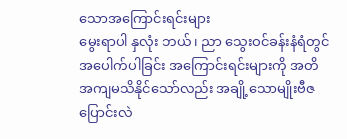သောအကြောင်းရင်းများ
မွေးရာပါ နှလုံး ဘယ်၊ ညာ သွေးဝင်ခန်းနံရံတွင် အပေါက်ပါခြင်း အကြောင်းရင်းများကို အတိအကျမသိနိုင်သော်လည်း အချို့သောမျိုးဗီဇပြောင်းလဲ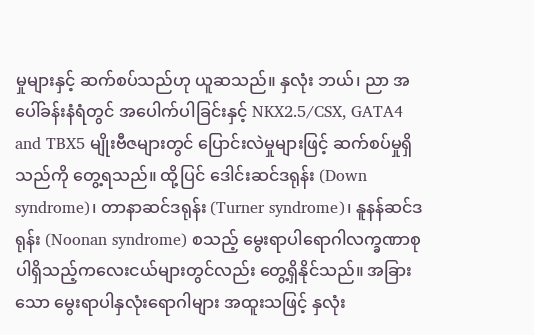မှုများနှင့် ဆက်စပ်သည်ဟု ယူဆသည်။ နှလုံး ဘယ်၊ ညာ အပေါ်ခန်းနံရံတွင် အပေါက်ပါခြင်းနှင့် NKX2.5/CSX, GATA4 and TBX5 မျိုးဗီဇများတွင် ပြောင်းလဲမှုများဖြင့် ဆက်စပ်မှုရှိသည်ကို တွေ့ရသည်။ ထို့ပြင် ဒေါင်းဆင်ဒရုန်း (Down syndrome)၊ တာနာဆင်ဒရုန်း (Turner syndrome)၊ နူနန်ဆင်ဒရုန်း (Noonan syndrome) စသည့် မွေးရာပါရောဂါလက္ခဏာစု ပါရှိသည့်ကလေးငယ်များတွင်လည်း တွေ့ရှိနိုင်သည်။ အခြားသော မွေးရာပါနှလုံးရောဂါများ အထူးသဖြင့် နှလုံး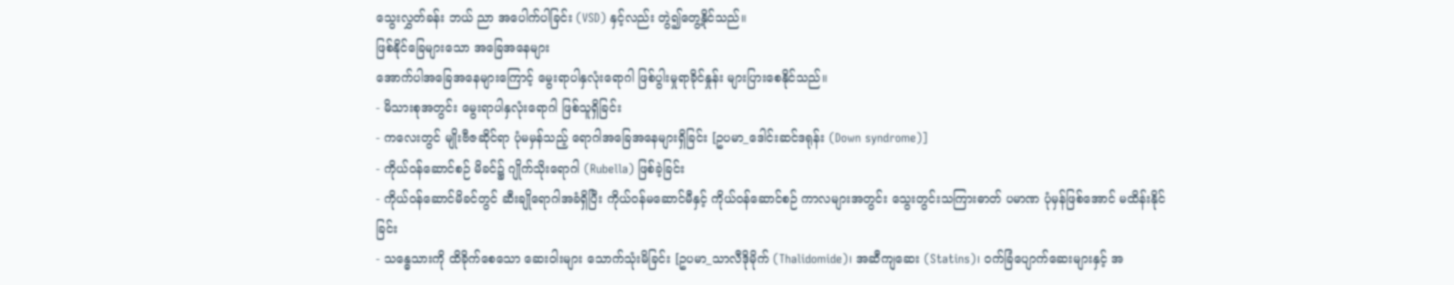သွေးလွှတ်ခန်း ဘယ် ညာ အပေါက်ပါခြင်း (VSD) နှင့်လည်း တွဲ၍တွေ့နိုင်သည်။
ဖြစ်နိုင်ခြေများသော အခြေအနေများ
အောက်ပါအခြေအနေများကြောင့် မွေးရာပါနှလုံးရောဂါ ဖြစ်ပွါးမှုရာခိုင်နှုန်း များပြားစေနိုင်သည်။
- မိသားစုအတွင်း မွေးရာပါနှလုံးရောဂါ ဖြစ်သူရှိခြင်း
- ကလေးတွင် မျိုးဗီဇဆိုင်ရာ ပုံမမှန်သည့် ရောဂါအခြေအနေများရှိခြင်း [ဥပမာ_ဒေါင်းဆင်ဒရုန်း (Down syndrome)]
- ကိုယ်ဝန်ဆောင်စဉ် မိခင်၌ ဂျိုက်သိုးရောဂါ (Rubella) ဖြစ်ခဲ့ခြင်း
- ကိုယ်ဝန်ဆောင်မိခင်တွင် ဆီးချိုရောဂါအခံရှိပြီး ကိုယ်ဝန်မဆောင်မီနှင့် ကိုယ်ဝန်ဆောင်စဉ် ကာလများအတွင်း သွေးတွင်းသကြားဓာတ် ပမာဏ ပုံမှန်ဖြစ်အောင် မထိန်းနိုင်ခြင်း
- သန္ဓေသားကို ထိခိုက်စေသော ဆေးဝါးများ သောက်သုံးမိခြင်း [ဥပမာ_သာလီဒိုမိုက် (Thalidomide)၊ အဆီကျဆေး (Statins)၊ ဝက်ခြံပျောက်ဆေးများနှင့် အ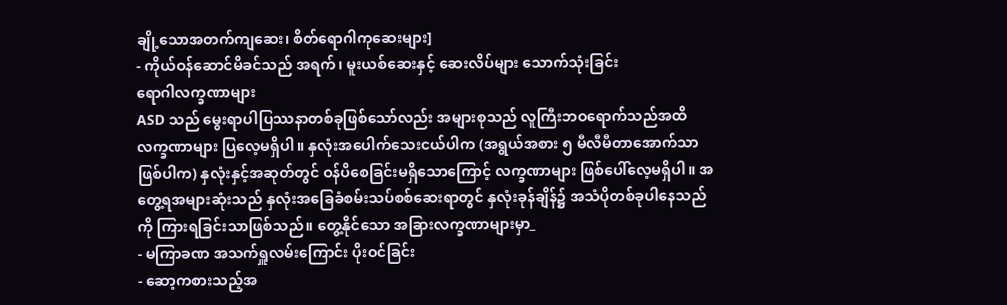ချို့သောအတက်ကျဆေး၊ စိတ်ရောဂါကုဆေးများ]
- ကိုယ်ဝန်ဆောင်မိခင်သည် အရက်၊ မူးယစ်ဆေးနှင့် ဆေးလိပ်များ သောက်သုံးခြင်း
ရောဂါလက္ခဏာများ
ASD သည် မွေးရာပါပြဿနာတစ်ခုဖြစ်သော်လည်း အများစုသည် လူကြီးဘဝရောက်သည်အထိ လက္ခဏာများ ပြလေ့မရှိပါ။ နှလုံးအပေါက်သေးငယ်ပါက (အရွယ်အစား ၅ မီလီမီတာအောက်သာဖြစ်ပါက) နှလုံးနှင့်အဆုတ်တွင် ဝန်ပိစေခြင်းမရှိသောကြောင့် လက္ခဏာများ ဖြစ်ပေါ်လေ့မရှိပါ။ အတွေ့ရအများဆုံးသည် နှလုံးအခြေခံစမ်းသပ်စစ်ဆေးရာတွင် နှလုံးခုန်ချိန်၌ အသံပိုတစ်ခုပါနေသည်ကို ကြားရခြင်းသာဖြစ်သည်။ တွေ့နိုင်သော အခြားလက္ခဏာများမှာ_
- မကြာခဏ အသက်ရှူလမ်းကြောင်း ပိုးဝင်ခြင်း
- ဆော့ကစားသည့်အ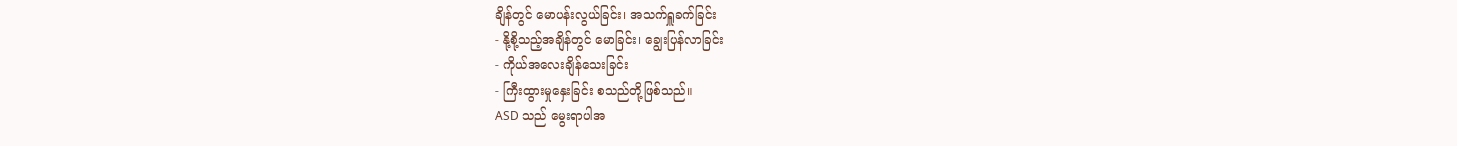ချိန်တွင် မောပန်းလွယ်ခြင်း၊ အသက်ရှူခက်ခြင်း
- နို့စို့သည့်အချိန်တွင် မောခြင်း၊ ချွေးပြန်လာခြင်း
- ကိုယ်အလေးချိန်သေးခြင်း
- ကြီးထွားမှုနှေးခြင်း စသည်တို့ဖြစ်သည်။
ASD သည် မွေးရာပါအ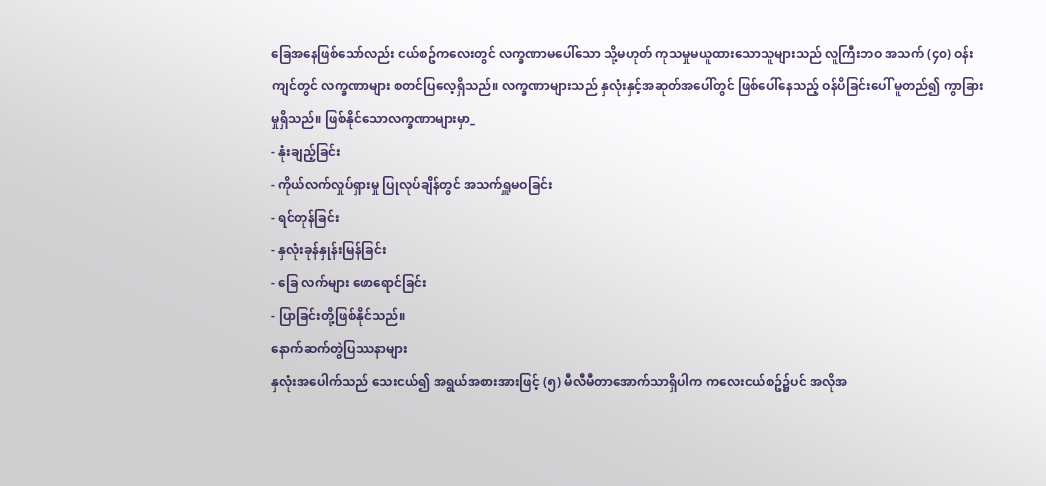ခြေအနေဖြစ်သော်လည်း ငယ်စဥ်ကလေးတွင် လက္ခဏာမပေါ်သော သို့မဟုတ် ကုသမှုမယူထားသောသူများသည် လူကြီးဘဝ အသက် (၄၀) ဝန်းကျင်တွင် လက္ခဏာများ စတင်ပြလေ့ရှိသည်။ လက္ခဏာများသည် နှလုံးနှင့်အဆုတ်အပေါ်တွင် ဖြစ်ပေါ်နေသည့် ဝန်ပိခြင်းပေါ် မူတည်၍ ကွာခြားမှုရှိသည်။ ဖြစ်နိုင်သောလက္ခဏာများမှာ_
- နုံးချည့်ခြင်း
- ကိုယ်လက်လှုပ်ရှားမှု ပြုလုပ်ချိန်တွင် အသက်ရှူမဝခြင်း
- ရင်တုန်ခြင်း
- နှလုံးခုန်နှုန်းမြန်ခြင်း
- ခြေ လက်များ ဖောရောင်ခြင်း
- ပြာခြင်းတို့ဖြစ်နိုင်သည်။
နောက်ဆက်တွဲပြဿနာများ
နှလုံးအပေါက်သည် သေးငယ်၍ အရွယ်အစားအားဖြင့် (၅) မီလီမီတာအောက်သာရှိပါက ကလေးငယ်စဥ်၌ပင် အလိုအ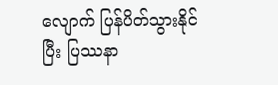လျောက် ပြန်ပိတ်သွားနိုင်ပြီး ပြဿနာ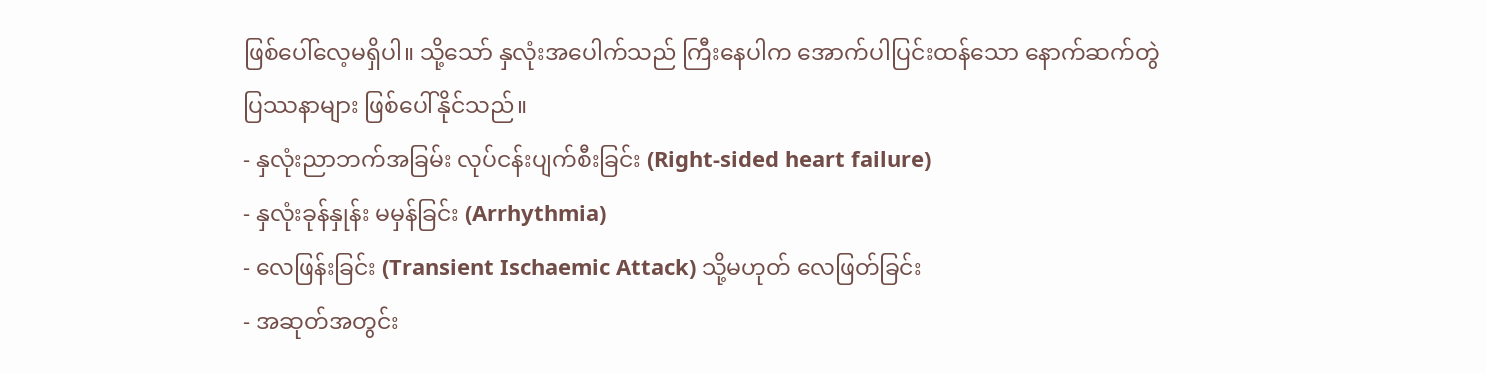ဖြစ်ပေါ်လေ့မရှိပါ။ သို့သော် နှလုံးအပေါက်သည် ကြီးနေပါက အောက်ပါပြင်းထန်သော နောက်ဆက်တွဲပြဿနာများ ဖြစ်ပေါ်နိုင်သည်။
- နှလုံးညာဘက်အခြမ်း လုပ်ငန်းပျက်စီးခြင်း (Right-sided heart failure)
- နှလုံးခုန်နှုန်း မမှန်ခြင်း (Arrhythmia)
- လေဖြန်းခြင်း (Transient Ischaemic Attack) သို့မဟုတ် လေဖြတ်ခြင်း
- အဆုတ်အတွင်း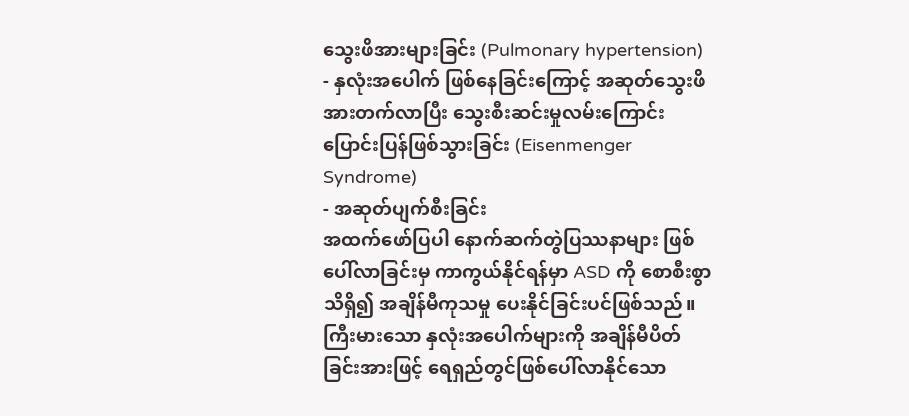သွေးဖိအားများခြင်း (Pulmonary hypertension)
- နှလုံးအပေါက် ဖြစ်နေခြင်းကြောင့် အဆုတ်သွေးဖိအားတက်လာပြီး သွေးစီးဆင်းမှုလမ်းကြောင်း ပြောင်းပြန်ဖြစ်သွားခြင်း (Eisenmenger Syndrome)
- အဆုတ်ပျက်စီးခြင်း
အထက်ဖော်ပြပါ နောက်ဆက်တွဲပြဿနာများ ဖြစ်ပေါ်လာခြင်းမှ ကာကွယ်နိုင်ရန်မှာ ASD ကို စောစီးစွာသိရှိ၍ အချိန်မီကုသမှု ပေးနိုင်ခြင်းပင်ဖြစ်သည်။ ကြီးမားသော နှလုံးအပေါက်များကို အချိန်မီပိတ်ခြင်းအားဖြင့် ရေရှည်တွင်ဖြစ်ပေါ်လာနိုင်သော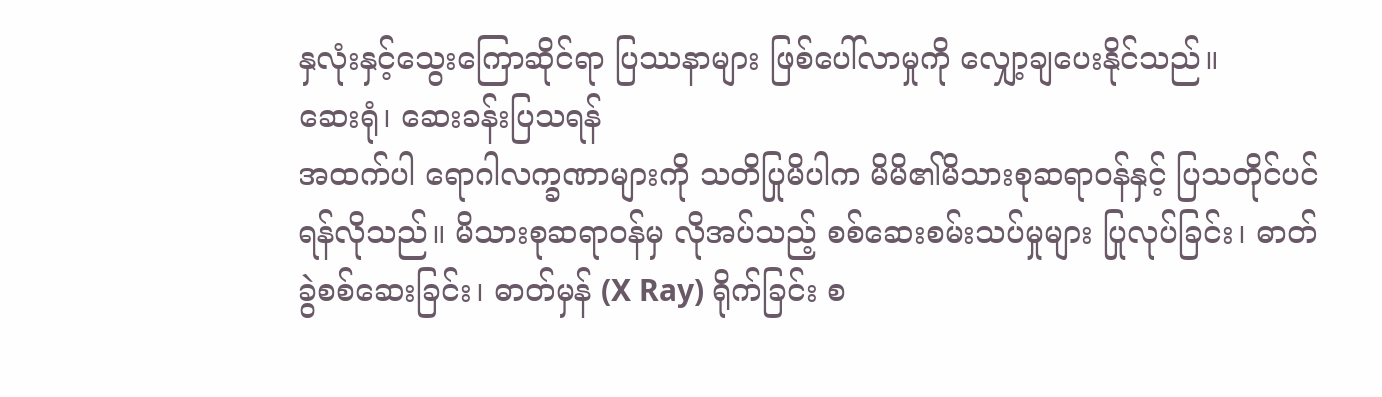နှလုံးနှင့်သွေးကြောဆိုင်ရာ ပြဿနာများ ဖြစ်ပေါ်လာမှုကို လျှော့ချပေးနိုင်သည်။
ဆေးရုံ၊ ဆေးခန်းပြသရန်
အထက်ပါ ရောဂါလက္ခဏာများကို သတိပြုမိပါက မိမိ၏မိသားစုဆရာဝန်နှင့် ပြသတိုင်ပင်ရန်လိုသည်။ မိသားစုဆရာဝန်မှ လိုအပ်သည့် စစ်ဆေးစမ်းသပ်မှုများ ပြုလုပ်ခြင်း၊ ဓာတ်ခွဲစစ်ဆေးခြင်း၊ ဓာတ်မှန် (X Ray) ရိုက်ခြင်း စ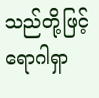သည်တို့ဖြင့် ရောဂါရှာ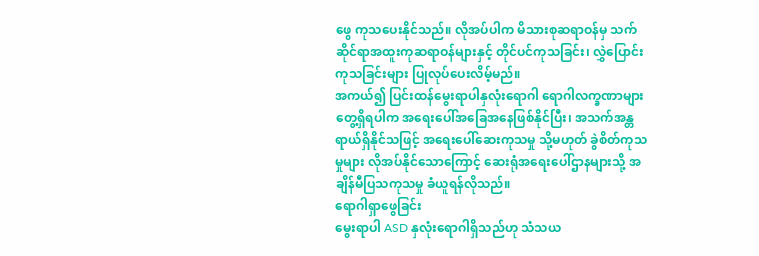ဖွေ ကုသပေးနိုင်သည်။ လိုအပ်ပါက မိသားစုဆရာဝန်မှ သက်ဆိုင်ရာအထူးကုဆရာဝန်များနှင့် တိုင်ပင်ကုသခြင်း၊ လွှဲပြောင်းကုသခြင်းများ ပြုလုပ်ပေးလိမ့်မည်။
အကယ်၍ ပြင်းထန်မွေးရာပါနှလုံးရောဂါ ရောဂါလက္ခဏာများ တွေ့ရှိရပါက အရေးပေါ်အခြေအနေဖြစ်နိုင်ပြီး၊ အသက်အန္တရာယ်ရှိနိုင်သဖြင့် အရေးပေါ်ဆေးကုသမှု သို့မဟုတ် ခွဲစိတ်ကုသမှုများ လိုအပ်နိုင်သောကြောင့် ဆေးရုံအရေးပေါ်ဌာနများသို့ အချိန်မီပြသကုသမှု ခံယူရန်လိုသည်။
ရောဂါရှာဖွေခြင်း
မွေးရာပါ ASD နှလုံးရောဂါရှိသည်ဟု သံသယ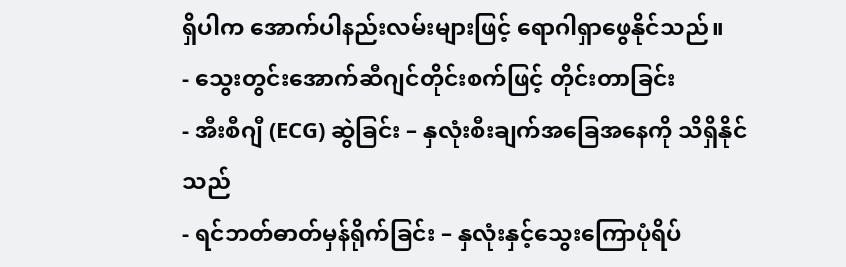ရှိပါက အောက်ပါနည်းလမ်းများဖြင့် ရောဂါရှာဖွေနိုင်သည်။
- သွေးတွင်းအောက်ဆီဂျင်တိုင်းစက်ဖြင့် တိုင်းတာခြင်း
- အီးစီဂျီ (ECG) ဆွဲခြင်း – နှလုံးစီးချက်အခြေအနေကို သိရှိနိုင်သည်
- ရင်ဘတ်ဓာတ်မှန်ရိုက်ခြင်း – နှလုံးနှင့်သွေးကြောပုံရိပ်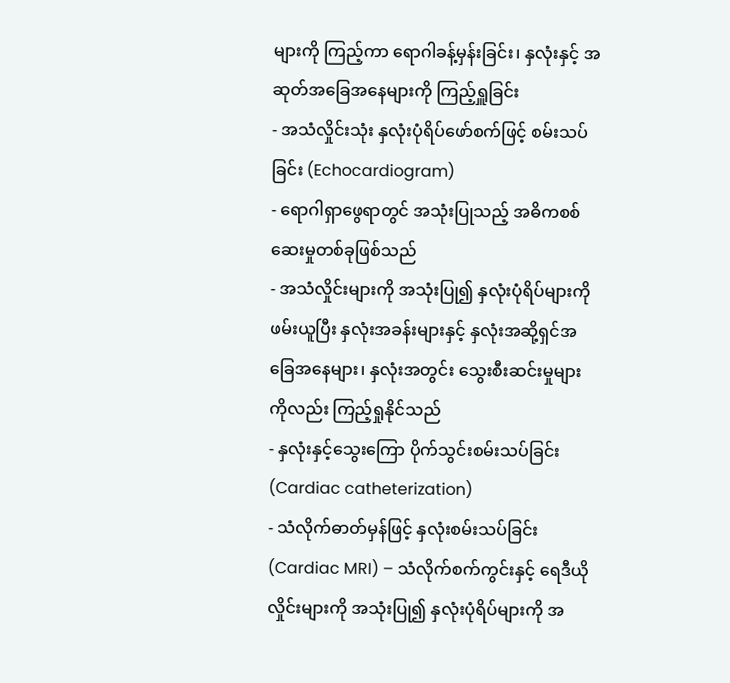များကို ကြည့်ကာ ရောဂါခန့်မှန်းခြင်း၊ နှလုံးနှင့် အဆုတ်အခြေအနေများကို ကြည့်ရှူခြင်း
- အသံလှိုင်းသုံး နှလုံးပုံရိပ်ဖော်စက်ဖြင့် စမ်းသပ်ခြင်း (Echocardiogram)
- ရောဂါရှာဖွေရာတွင် အသုံးပြုသည့် အဓိကစစ်ဆေးမှုတစ်ခုဖြစ်သည်
- အသံလှိုင်းများကို အသုံးပြု၍ နှလုံးပုံရိပ်များကိုဖမ်းယူပြီး နှလုံးအခန်းများနှင့် နှလုံးအဆို့ရှင်အခြေအနေများ၊ နှလုံးအတွင်း သွေးစီးဆင်းမှုများကိုလည်း ကြည့်ရှုနိုင်သည်
- နှလုံးနှင့်သွေးကြော ပိုက်သွင်းစမ်းသပ်ခြင်း (Cardiac catheterization)
- သံလိုက်ဓာတ်မှန်ဖြင့် နှလုံးစမ်းသပ်ခြင်း (Cardiac MRI) – သံလိုက်စက်ကွင်းနှင့် ရေဒီယိုလှိုင်းများကို အသုံးပြု၍ နှလုံးပုံရိပ်များကို အ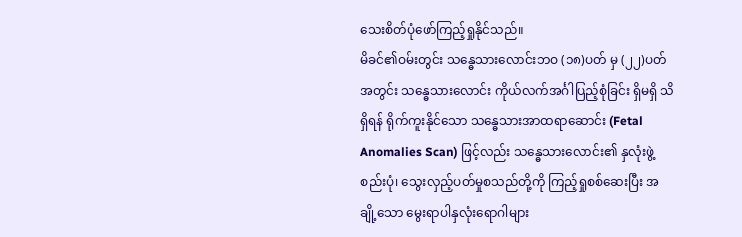သေးစိတ်ပုံဖော်ကြည့်ရှုနိုင်သည်။
မိခင်၏ဝမ်းတွင်း သန္ဓေသားလောင်းဘဝ (၁၈)ပတ် မှ (၂၂)ပတ်အတွင်း သန္ဓေသားလောင်း ကိုယ်လက်အင်္ဂါပြည့်စုံခြင်း ရှိမရှိ သိရှိရန် ရိုက်ကူးနိုင်သော သန္ဓေသားအာထရာဆောင်း (Fetal Anomalies Scan) ဖြင့်လည်း သန္ဓေသားလောင်း၏ နှလုံးဖွဲ့စည်းပုံ၊ သွေးလှည့်ပတ်မှုစသည်တို့ကို ကြည့်ရှုစစ်ဆေးပြီး အချို့သော မွေးရာပါနှလုံးရောဂါများ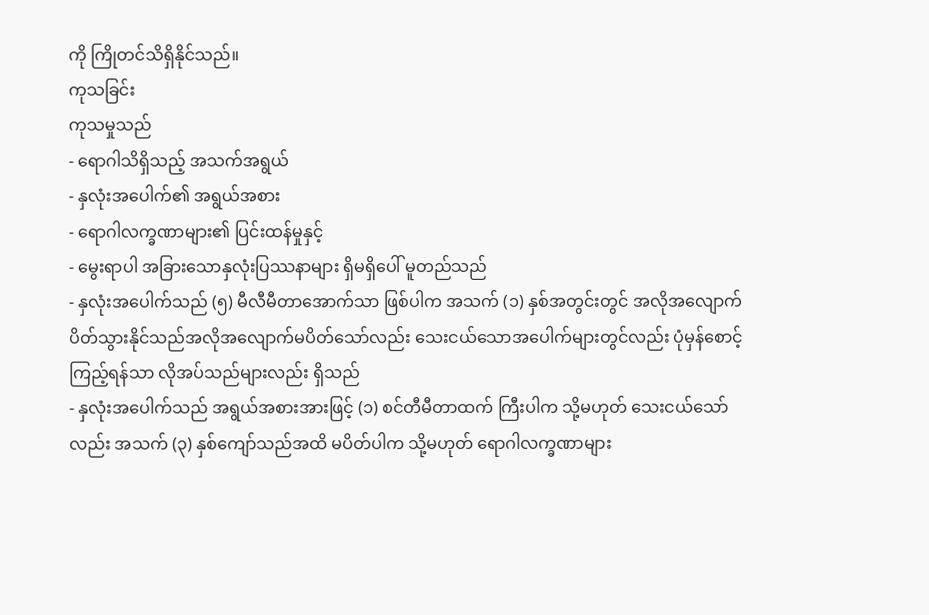ကို ကြိုတင်သိရှိနိုင်သည်။
ကုသခြင်း
ကုသမှုသည်
- ရောဂါသိရှိသည့် အသက်အရွယ်
- နှလုံးအပေါက်၏ အရွယ်အစား
- ရောဂါလက္ခဏာများ၏ ပြင်းထန်မှုနှင့်
- မွေးရာပါ အခြားသောနှလုံးပြဿနာများ ရှိမရှိပေါ် မူတည်သည်
- နှလုံးအပေါက်သည် (၅) မီလီမီတာအောက်သာ ဖြစ်ပါက အသက် (၁) နှစ်အတွင်းတွင် အလိုအလျောက် ပိတ်သွားနိုင်သည်အလိုအလျောက်မပိတ်သော်လည်း သေးငယ်သောအပေါက်များတွင်လည်း ပုံမှန်စောင့်ကြည့်ရန်သာ လိုအပ်သည်များလည်း ရှိသည်
- နှလုံးအပေါက်သည် အရွယ်အစားအားဖြင့် (၁) စင်တီမီတာထက် ကြီးပါက သို့မဟုတ် သေးငယ်သော်လည်း အသက် (၃) နှစ်ကျော်သည်အထိ မပိတ်ပါက သို့မဟုတ် ရောဂါလက္ခဏာများ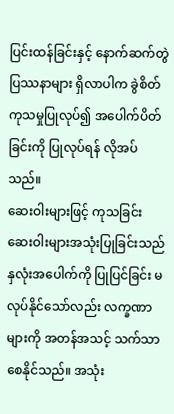ပြင်းထန်ခြင်းနှင့် နောက်ဆက်တွဲပြဿနာများ ရှိလာပါက ခွဲစိတ်ကုသမှုပြုလုပ်၍ အပေါက်ပိတ်ခြင်းကို ပြုလုပ်ရန် လိုအပ်သည်။
ဆေးဝါးများဖြင့် ကုသခြင်း
ဆေးဝါးများအသုံးပြုခြင်းသည် နှလုံးအပေါက်ကို ပြုပြင်ခြင်း မလုပ်နိုင်သော်လည်း လက္ခဏာများကို အတန်အသင့် သက်သာစေနိုင်သည်။ အသုံး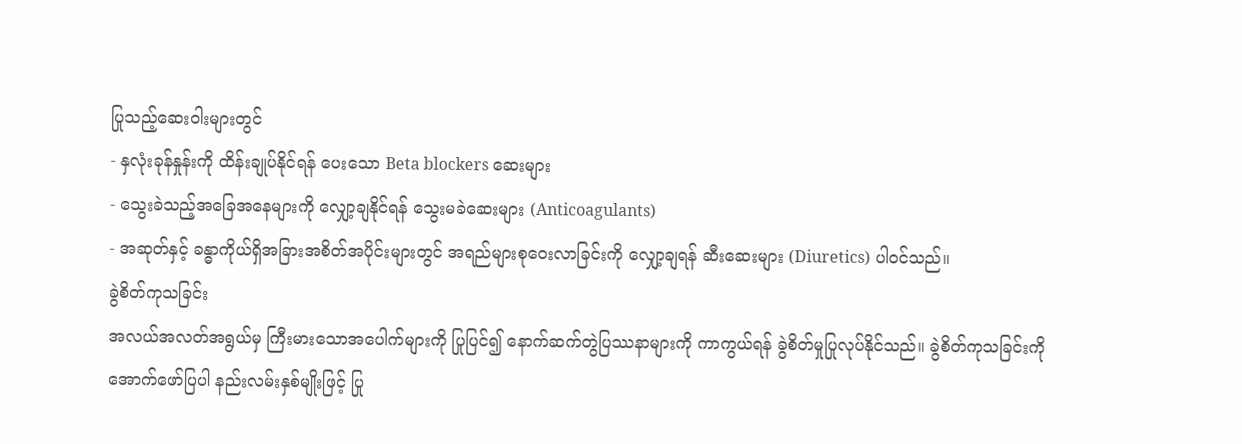ပြုသည့်ဆေးဝါးများတွင်
- နှလုံးခုန်နှုန်းကို ထိန်းချုပ်နိုင်ရန် ပေးသော Beta blockers ဆေးများ
- သွေးခဲသည့်အခြေအနေများကို လျှော့ချနိုင်ရန် သွေးမခဲဆေးများ (Anticoagulants)
- အဆုတ်နှင့် ခန္ဓာကိုယ်ရှိအခြားအစိတ်အပိုင်းများတွင် အရည်များစုဝေးလာခြင်းကို လျှော့ချရန် ဆီးဆေးများ (Diuretics) ပါဝင်သည်။
ခွဲစိတ်ကုသခြင်း
အလယ်အလတ်အရွယ်မှ ကြီးမားသောအပေါက်များကို ပြုပြင်၍ နောက်ဆက်တွဲပြဿနာများကို ကာကွယ်ရန် ခွဲစိတ်မှုပြုလုပ်နိုင်သည်။ ခွဲစိတ်ကုသခြင်းကို အောက်ဖော်ပြပါ နည်းလမ်းနှစ်မျိုးဖြင့် ပြု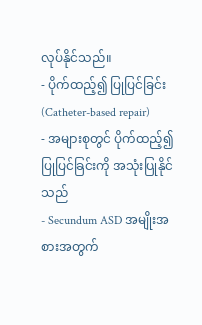လုပ်နိုင်သည်။
- ပိုက်ထည့်၍ ပြုပြင်ခြင်း (Catheter-based repair)
- အများစုတွင် ပိုက်ထည့်၍ ပြုပြင်ခြင်းကို အသုံးပြုနိုင်သည်
- Secundum ASD အမျိုးအစားအတွက်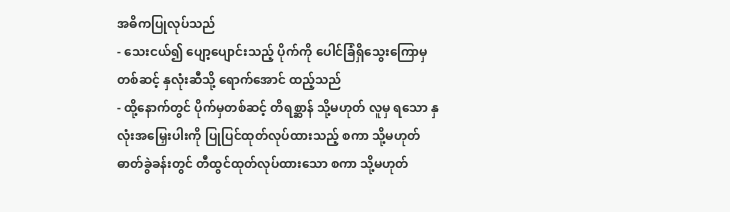အဓိကပြုလုပ်သည်
- သေးငယ်၍ ပျော့ပျောင်းသည့် ပိုက်ကို ပေါင်ခြံရှိသွေးကြောမှတစ်ဆင့် နှလုံးဆီသို့ ရောက်အောင် ထည့်သည်
- ထို့နောက်တွင် ပိုက်မှတစ်ဆင့် တိရစ္ဆာန် သို့မဟုတ် လူမှ ရသော နှလုံးအမြှေးပါးကို ပြုပြင်ထုတ်လုပ်ထားသည့် စကာ သို့မဟုတ် ဓာတ်ခွဲခန်းတွင် တီထွင်ထုတ်လုပ်ထားသော စကာ သို့မဟုတ်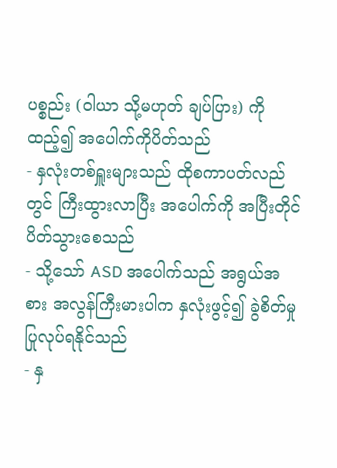ပစ္စည်း (ဝါယာ သို့မဟုတ် ချပ်ပြား) ကို ထည့်၍ အပေါက်ကိုပိတ်သည်
- နှလုံးတစ်ရှူးများသည် ထိုစကာပတ်လည်တွင် ကြီးထွားလာပြီး အပေါက်ကို အပြီးတိုင်ပိတ်သွားစေသည်
- သို့သော် ASD အပေါက်သည် အရွယ်အစား အလွန်ကြီးမားပါက နှလုံးဖွင့်၍ ခွဲစိတ်မှု ပြုလုပ်ရနိုင်သည်
- နှ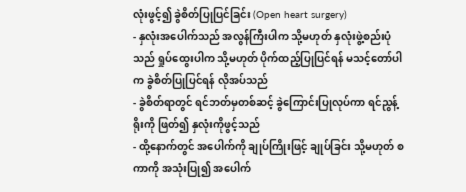လုံးဖွင့်၍ ခွဲစိတ်ပြုပြင်ခြင်း (Open heart surgery)
- နှလုံးအပေါက်သည် အလွန်ကြီးပါက သို့မဟုတ် နှလုံးဖွဲ့စည်းပုံသည် ရှုပ်ထွေးပါက သို့မဟုတ် ပိုက်ထည့်ပြုပြင်ရန် မသင့်တော်ပါက ခွဲစိတ်ပြုပြင်ရန် လိုအပ်သည်
- ခွဲစိတ်ရာတွင် ရင်ဘတ်မှတစ်ဆင့် ခွဲကြောင်းပြုလုပ်ကာ ရင်ညွန့်ရိုးကို ဖြတ်၍ နှလုံးကိုဖွင့်သည်
- ထို့နောက်တွင် အပေါက်ကို ချုပ်ကြိုးဖြင့် ချုပ်ခြင်း သို့မဟုတ် စကာကို အသုံးပြု၍ အပေါက်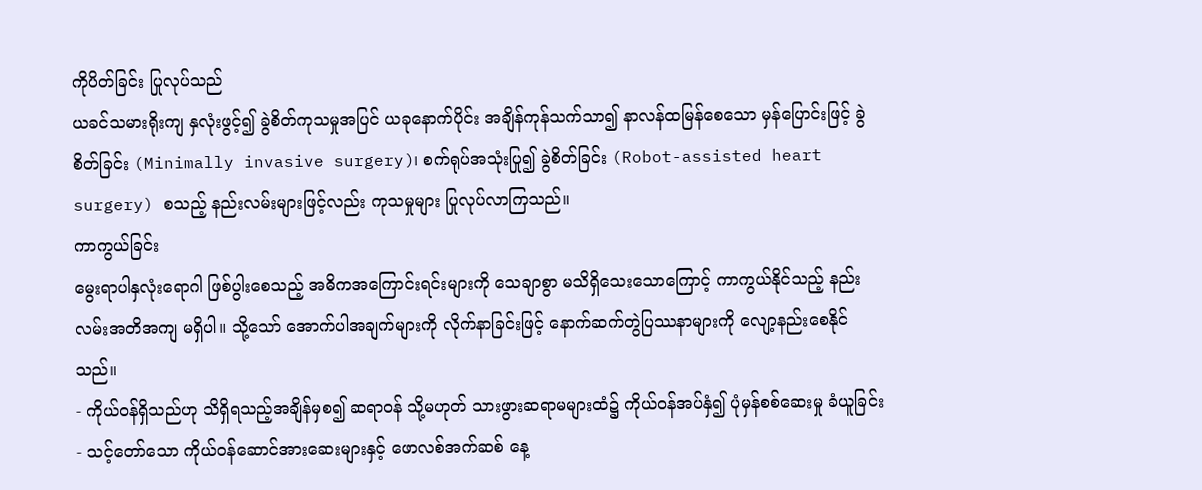ကိုပိတ်ခြင်း ပြုလုပ်သည်
ယခင်သမားရိုးကျ နှလုံးဖွင့်၍ ခွဲစိတ်ကုသမှုအပြင် ယခုနောက်ပိုင်း အချိန်ကုန်သက်သာ၍ နာလန်ထမြန်စေသော မှန်ပြောင်းဖြင့် ခွဲစိတ်ခြင်း (Minimally invasive surgery)၊ စက်ရုပ်အသုံးပြု၍ ခွဲစိတ်ခြင်း (Robot-assisted heart surgery) စသည့် နည်းလမ်းများဖြင့်လည်း ကုသမှုများ ပြုလုပ်လာကြသည်။
ကာကွယ်ခြင်း
မွေးရာပါနှလုံးရောဂါ ဖြစ်ပွါးစေသည့် အဓိကအကြောင်းရင်းများကို သေချာစွာ မသိရှိသေးသောကြောင့် ကာကွယ်နိုင်သည့် နည်းလမ်းအတိအကျ မရှိပါ။ သို့သော် အောက်ပါအချက်များကို လိုက်နာခြင်းဖြင့် နောက်ဆက်တွဲပြဿနာများကို လျော့နည်းစေနိုင်သည်။
- ကိုယ်ဝန်ရှိသည်ဟု သိရှိရသည့်အချိန်မှစ၍ ဆရာဝန် သို့မဟုတ် သားဖွားဆရာမများထံ၌ ကိုယ်ဝန်အပ်နှံ၍ ပုံမှန်စစ်ဆေးမှု ခံယူခြင်း
- သင့်တော်သော ကိုယ်ဝန်ဆောင်အားဆေးများနှင့် ဖောလစ်အက်ဆစ် နေ့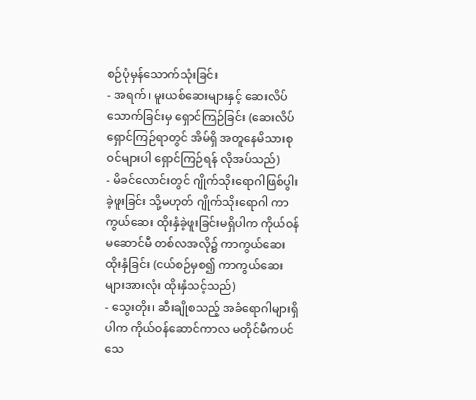စဉ်ပုံမှန်သောက်သုံးခြင်း
- အရက်၊ မူးယစ်ဆေးများနှင့် ဆေးလိပ်သောက်ခြင်းမှ ရှောင်ကြဉ်ခြင်း (ဆေးလိပ်ရှောင်ကြဉ်ရာတွင် အိမ်ရှိ အတူနေမိသားစုဝင်များပါ ရှောင်ကြဉ်ရန် လိုအပ်သည်)
- မိခင်လောင်းတွင် ဂျိုက်သိုးရောဂါဖြစ်ပွါးခဲ့ဖူးခြင်း သို့မဟုတ် ဂျိုက်သိုးရောဂါ ကာကွယ်ဆေး ထိုးနှံခဲ့ဖူးခြင်းမရှိပါက ကိုယ်ဝန်မဆောင်မီ တစ်လအလို၌ ကာကွယ်ဆေးထိုးနှံခြင်း (ငယ်စဉ်မှစ၍ ကာကွယ်ဆေးများအားလုံး ထိုးနှံသင့်သည်)
- သွေးတိုး၊ ဆီးချိုစသည့် အခံရောဂါများရှိပါက ကိုယ်ဝန်ဆောင်ကာလ မတိုင်မီကပင် သေ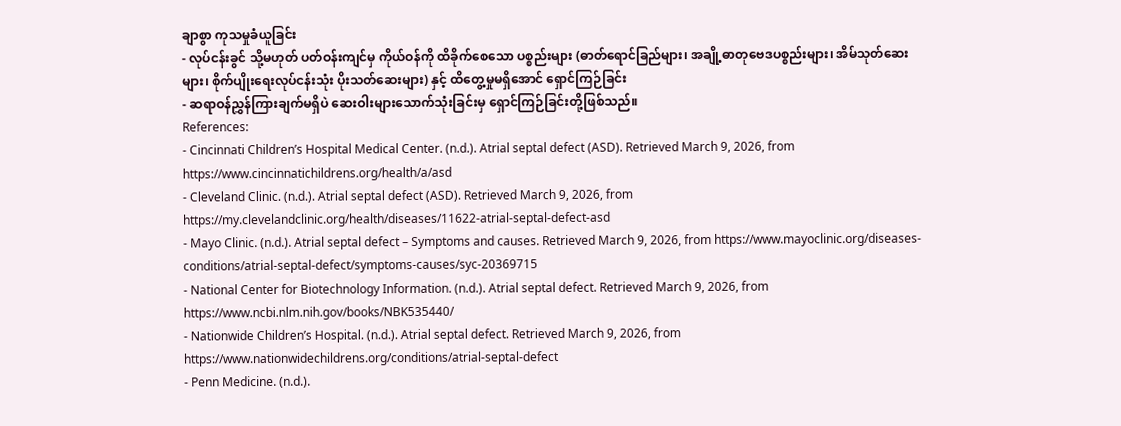ချာစွာ ကုသမှုခံယူခြင်း
- လုပ်ငန်းခွင် သို့မဟုတ် ပတ်ဝန်းကျင်မှ ကိုယ်ဝန်ကို ထိခိုက်စေသော ပစ္စည်းများ (ဓာတ်ရောင်ခြည်များ၊ အချို့ဓာတုဗေဒပစ္စည်းများ၊ အိမ်သုတ်ဆေးများ၊ စိုက်ပျိုးရေးလုပ်ငန်းသုံး ပိုးသတ်ဆေးများ) နှင့် ထိတွေ့မှုမရှိအောင် ရှောင်ကြဉ်ခြင်း
- ဆရာဝန်ညွှန်ကြားချက်မရှိပဲ ဆေးဝါးများသောက်သုံးခြင်းမှ ရှောင်ကြဉ်ခြင်းတို့ဖြစ်သည်။
References:
- Cincinnati Children’s Hospital Medical Center. (n.d.). Atrial septal defect (ASD). Retrieved March 9, 2026, from https://www.cincinnatichildrens.org/health/a/asd
- Cleveland Clinic. (n.d.). Atrial septal defect (ASD). Retrieved March 9, 2026, from https://my.clevelandclinic.org/health/diseases/11622-atrial-septal-defect-asd
- Mayo Clinic. (n.d.). Atrial septal defect – Symptoms and causes. Retrieved March 9, 2026, from https://www.mayoclinic.org/diseases-conditions/atrial-septal-defect/symptoms-causes/syc-20369715
- National Center for Biotechnology Information. (n.d.). Atrial septal defect. Retrieved March 9, 2026, from https://www.ncbi.nlm.nih.gov/books/NBK535440/
- Nationwide Children’s Hospital. (n.d.). Atrial septal defect. Retrieved March 9, 2026, from https://www.nationwidechildrens.org/conditions/atrial-septal-defect
- Penn Medicine. (n.d.).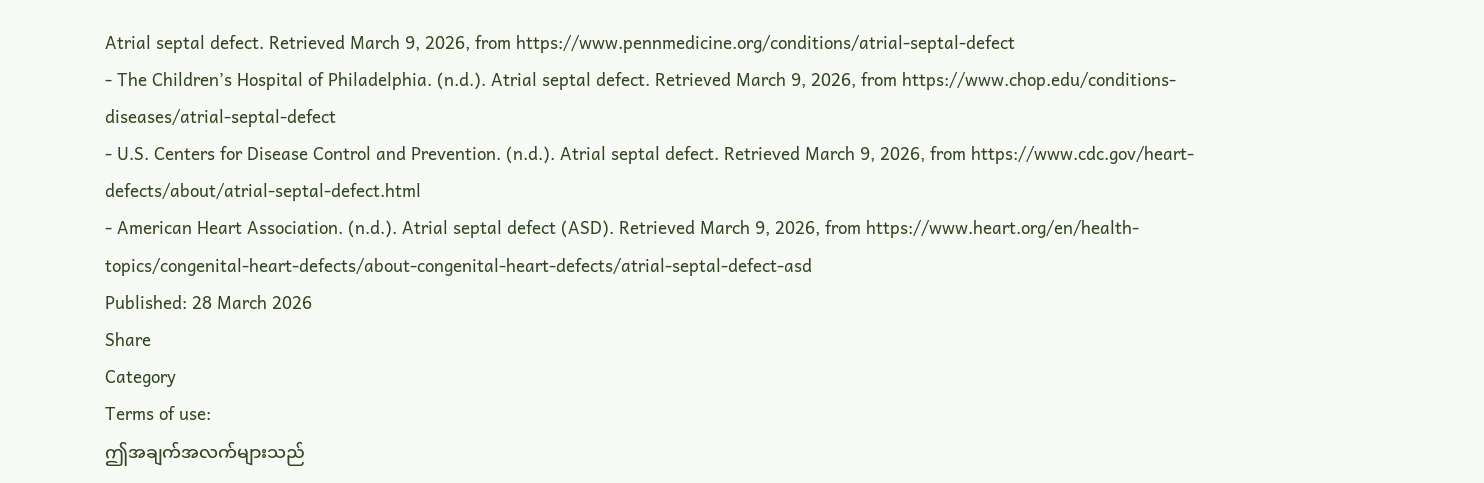Atrial septal defect. Retrieved March 9, 2026, from https://www.pennmedicine.org/conditions/atrial-septal-defect
- The Children’s Hospital of Philadelphia. (n.d.). Atrial septal defect. Retrieved March 9, 2026, from https://www.chop.edu/conditions-diseases/atrial-septal-defect
- U.S. Centers for Disease Control and Prevention. (n.d.). Atrial septal defect. Retrieved March 9, 2026, from https://www.cdc.gov/heart-defects/about/atrial-septal-defect.html
- American Heart Association. (n.d.). Atrial septal defect (ASD). Retrieved March 9, 2026, from https://www.heart.org/en/health-topics/congenital-heart-defects/about-congenital-heart-defects/atrial-septal-defect-asd
Published: 28 March 2026
Share
Category
Terms of use:
ဤအချက်အလက်များသည်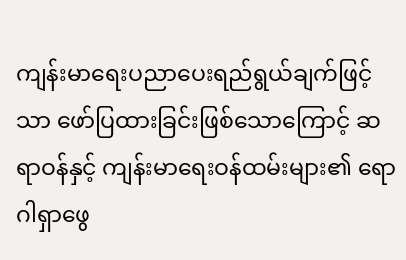ကျန်းမာရေးပညာပေးရည်ရွယ်ချက်ဖြင့်သာ ဖော်ပြထားခြင်းဖြစ်သောကြောင့် ဆရာဝန်နှင့် ကျန်းမာရေးဝန်ထမ်းများ၏ ရောဂါရှာဖွေ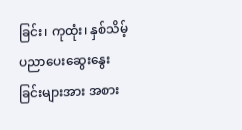ခြင်း၊ ကုထုံး၊ နှစ်သိမ့်ပညာပေးဆွေးနွေးခြင်းများအား အစား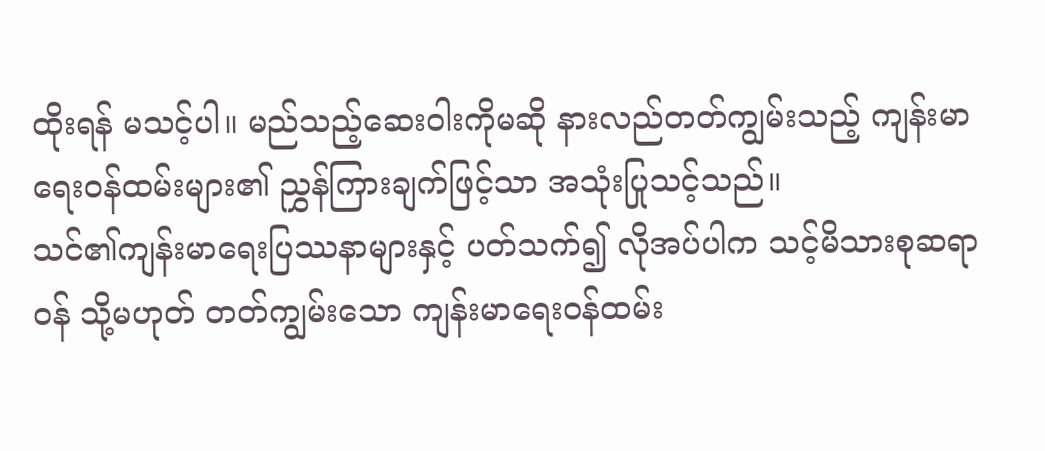ထိုးရန် မသင့်ပါ။ မည်သည့်ဆေးဝါးကိုမဆို နားလည်တတ်ကျွမ်းသည့် ကျန်းမာရေးဝန်ထမ်းများ၏ ညွှန်ကြားချက်ဖြင့်သာ အသုံးပြုသင့်သည်။
သင်၏ကျန်းမာရေးပြဿနာများနှင့် ပတ်သက်၍ လိုအပ်ပါက သင့်မိသားစုဆရာဝန် သို့မဟုတ် တတ်ကျွမ်းသော ကျန်းမာရေးဝန်ထမ်း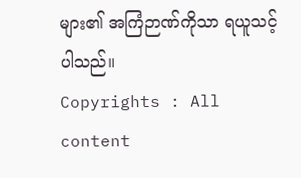များ၏ အကြံဉာဏ်ကိုသာ ရယူသင့်ပါသည်။
Copyrights : All content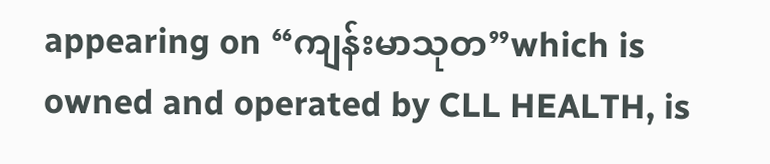appearing on “ကျန်းမာသုတ”which is owned and operated by CLL HEALTH, is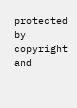protected by copyright and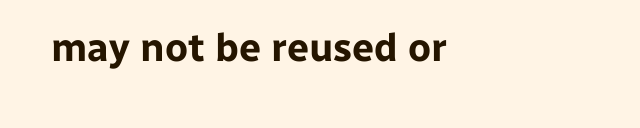may not be reused or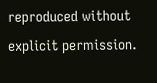reproduced without explicit permission.